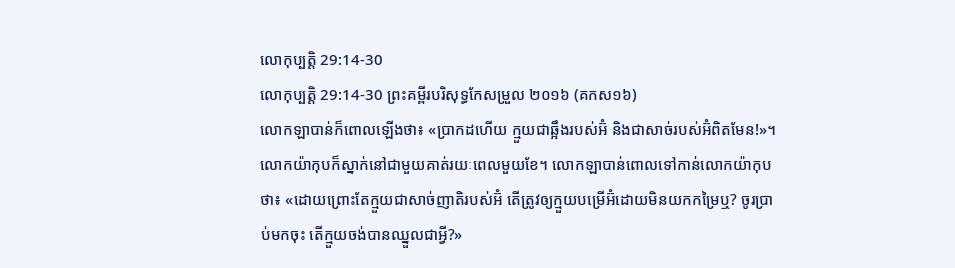លោកុប្បត្តិ 29:14-30
លោកុប្បត្តិ 29:14-30 ព្រះគម្ពីរបរិសុទ្ធកែសម្រួល ២០១៦ (គកស១៦)
លោកឡាបាន់ក៏ពោលឡើងថា៖ «ប្រាកដហើយ ក្មួយជាឆ្អឹងរបស់អ៊ំ និងជាសាច់របស់អ៊ំពិតមែន!»។ លោកយ៉ាកុបក៏ស្នាក់នៅជាមួយគាត់រយៈពេលមួយខែ។ លោកឡាបាន់ពោលទៅកាន់លោកយ៉ាកុបថា៖ «ដោយព្រោះតែក្មួយជាសាច់ញាតិរបស់អ៊ំ តើត្រូវឲ្យក្មួយបម្រើអ៊ំដោយមិនយកកម្រៃឬ? ចូរប្រាប់មកចុះ តើក្មួយចង់បានឈ្នួលជាអ្វី?»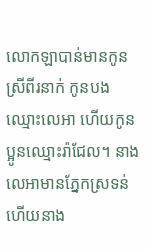លោកឡាបាន់មានកូនស្រីពីរនាក់ កូនបងឈ្មោះលេអា ហើយកូនប្អូនឈ្មោះរ៉ាជែល។ នាងលេអាមានភ្នែកស្រទន់ ហើយនាង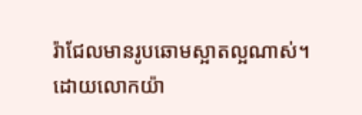រ៉ាជែលមានរូបឆោមស្អាតល្អណាស់។ ដោយលោកយ៉ា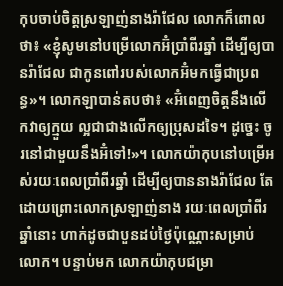កុបចាប់ចិត្តស្រឡាញ់នាងរ៉ាជែល លោកក៏ពោលថា៖ «ខ្ញុំសូមនៅបម្រើលោកអ៊ំប្រាំពីរឆ្នាំ ដើម្បីឲ្យបានរ៉ាជែល ជាកូនពៅរបស់លោកអ៊ំមកធ្វើជាប្រពន្ធ»។ លោកឡាបាន់តបថា៖ «អ៊ំពេញចិត្តនឹងលើកវាឲ្យក្មួយ ល្អជាជាងលើកឲ្យប្រុសដទៃ។ ដូច្នេះ ចូរនៅជាមួយនឹងអ៊ំទៅ!»។ លោកយ៉ាកុបនៅបម្រើអស់រយៈពេលប្រាំពីរឆ្នាំ ដើម្បីឲ្យបាននាងរ៉ាជែល តែដោយព្រោះលោកស្រឡាញ់នាង រយៈពេលប្រាំពីរឆ្នាំនោះ ហាក់ដូចជាបួនដប់ថ្ងៃប៉ុណ្ណោះសម្រាប់លោក។ បន្ទាប់មក លោកយ៉ាកុបជម្រា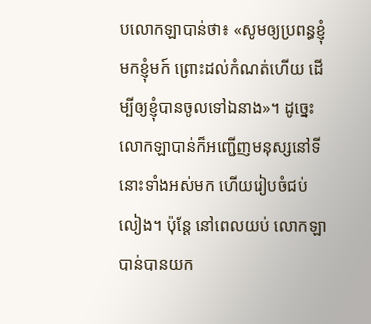បលោកឡាបាន់ថា៖ «សូមឲ្យប្រពន្ធខ្ញុំមកខ្ញុំមក៍ ព្រោះដល់កំណត់ហើយ ដើម្បីឲ្យខ្ញុំបានចូលទៅឯនាង»។ ដូច្នេះ លោកឡាបាន់ក៏អញ្ជើញមនុស្សនៅទីនោះទាំងអស់មក ហើយរៀបចំជប់លៀង។ ប៉ុន្ដែ នៅពេលយប់ លោកឡាបាន់បានយក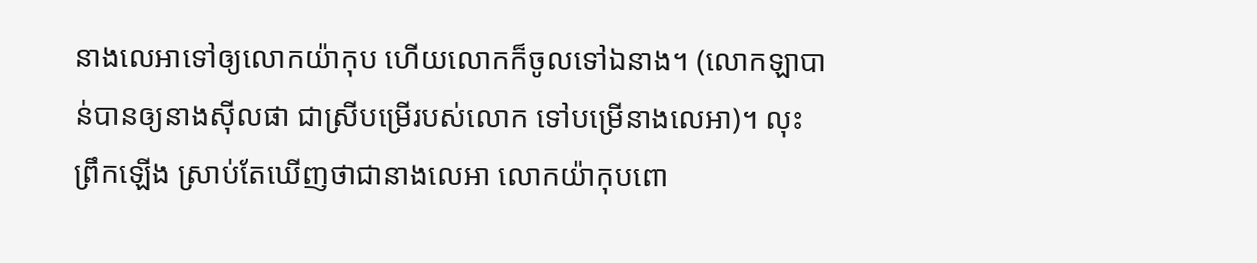នាងលេអាទៅឲ្យលោកយ៉ាកុប ហើយលោកក៏ចូលទៅឯនាង។ (លោកឡាបាន់បានឲ្យនាងស៊ីលផា ជាស្រីបម្រើរបស់លោក ទៅបម្រើនាងលេអា)។ លុះព្រឹកឡើង ស្រាប់តែឃើញថាជានាងលេអា លោកយ៉ាកុបពោ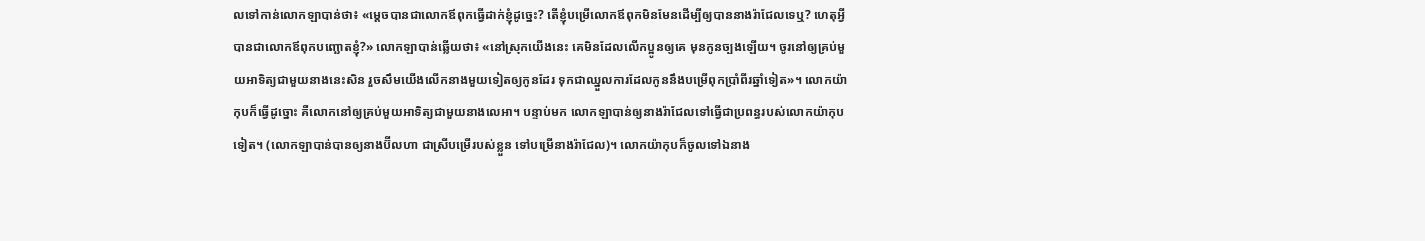លទៅកាន់លោកឡាបាន់ថា៖ «ម្តេចបានជាលោកឪពុកធ្វើដាក់ខ្ញុំដូច្នេះ? តើខ្ញុំបម្រើលោកឪពុកមិនមែនដើម្បីឲ្យបាននាងរ៉ាជែលទេឬ? ហេតុអ្វីបានជាលោកឪពុកបញ្ឆោតខ្ញុំ?» លោកឡាបាន់ឆ្លើយថា៖ «នៅស្រុកយើងនេះ គេមិនដែលលើកប្អូនឲ្យគេ មុនកូនច្បងឡើយ។ ចូរនៅឲ្យគ្រប់មួយអាទិត្យជាមួយនាងនេះសិន រួចសឹមយើងលើកនាងមួយទៀតឲ្យកូនដែរ ទុកជាឈ្នួលការដែលកូននឹងបម្រើពុកប្រាំពីរឆ្នាំទៀត»។ លោកយ៉ាកុបក៏ធ្វើដូច្នោះ គឺលោកនៅឲ្យគ្រប់មួយអាទិត្យជាមួយនាងលេអា។ បន្ទាប់មក លោកឡាបាន់ឲ្យនាងរ៉ាជែលទៅធ្វើជាប្រពន្ធរបស់លោកយ៉ាកុបទៀត។ (លោកឡាបាន់បានឲ្យនាងប៊ីលហា ជាស្រីបម្រើរបស់ខ្លួន ទៅបម្រើនាងរ៉ាជែល)។ លោកយ៉ាកុបក៏ចូលទៅឯនាង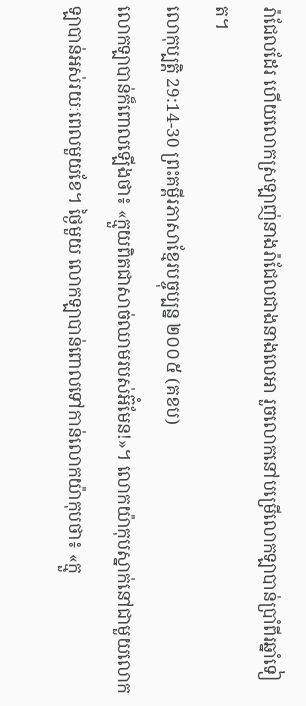រ៉ាជែលដែរ ហើយលោកស្រឡាញ់នាងរ៉ាជែលជាងនាងលេអា រួចលោកនៅបម្រើលោកឡាបាន់ប្រាំពីរឆ្នាំទៀត។
លោកុប្បត្តិ 29:14-30 ព្រះគម្ពីរភាសាខ្មែរបច្ចុប្បន្ន ២០០៥ (គខប)
លោកឡាបាន់ក៏ពោលឡើងថា៖ «ក្មួយពិតជាសាច់ឈាមរបស់អ៊ំមែន!»។ លោកយ៉ាកុបស្នាក់នៅជាមួយលោកឡាបាន់អស់រយៈពេលមួយខែ។ ថ្ងៃមួយ លោកឡាបាន់ពោលទៅកាន់លោកយ៉ាកុបថា៖ «ក្មួ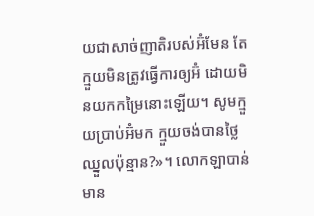យជាសាច់ញាតិរបស់អ៊ំមែន តែក្មួយមិនត្រូវធ្វើការឲ្យអ៊ំ ដោយមិនយកកម្រៃនោះឡើយ។ សូមក្មួយប្រាប់អ៊ំមក ក្មួយចង់បានថ្លៃឈ្នួលប៉ុន្មាន?»។ លោកឡាបាន់មាន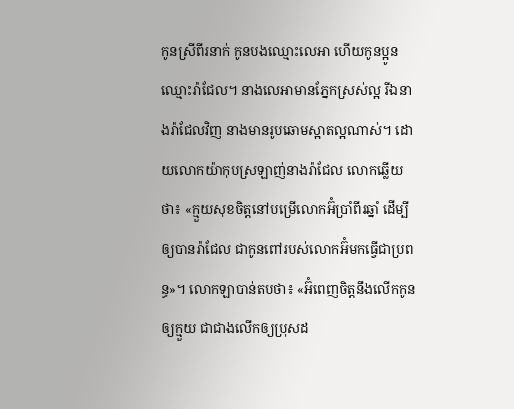កូនស្រីពីរនាក់ កូនបងឈ្មោះលេអា ហើយកូនប្អូនឈ្មោះរ៉ាជែល។ នាងលេអាមានភ្នែកស្រស់ល្អ រីឯនាងរ៉ាជែលវិញ នាងមានរូបឆោមស្អាតល្អណាស់។ ដោយលោកយ៉ាកុបស្រឡាញ់នាងរ៉ាជែល លោកឆ្លើយថា៖ «ក្មួយសុខចិត្តនៅបម្រើលោកអ៊ំប្រាំពីរឆ្នាំ ដើម្បីឲ្យបានរ៉ាជែល ជាកូនពៅរបស់លោកអ៊ំមកធ្វើជាប្រពន្ធ»។ លោកឡាបាន់តបថា៖ «អ៊ំពេញចិត្តនឹងលើកកូនឲ្យក្មួយ ជាជាងលើកឲ្យប្រុសដ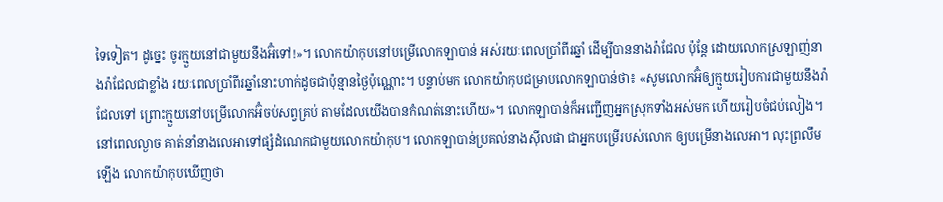ទៃទៀត។ ដូច្នេះ ចូរក្មួយនៅជាមួយនឹងអ៊ំទៅ!»។ លោកយ៉ាកុបនៅបម្រើលោកឡាបាន់ អស់រយៈពេលប្រាំពីរឆ្នាំ ដើម្បីបាននាងរ៉ាជែល ប៉ុន្តែ ដោយលោកស្រឡាញ់នាងរ៉ាជែលជាខ្លាំង រយៈពេលប្រាំពីរឆ្នាំនោះហាក់ដូចជាប៉ុន្មានថ្ងៃប៉ុណ្ណោះ។ បន្ទាប់មក លោកយ៉ាកុបជម្រាបលោកឡាបាន់ថា៖ «សូមលោកអ៊ំឲ្យក្មួយរៀបការជាមួយនឹងរ៉ាជែលទៅ ព្រោះក្មួយនៅបម្រើលោកអ៊ំចប់សព្វគ្រប់ តាមដែលយើងបានកំណត់នោះហើយ»។ លោកឡាបាន់ក៏អញ្ជើញអ្នកស្រុកទាំងអស់មក ហើយរៀបចំជប់លៀង។ នៅពេលល្ងាច គាត់នាំនាងលេអាទៅផ្សំដំណេកជាមួយលោកយ៉ាកុប។ លោកឡាបាន់ប្រគល់នាងស៊ីលផា ជាអ្នកបម្រើរបស់លោក ឲ្យបម្រើនាងលេអា។ លុះព្រលឹមឡើង លោកយ៉ាកុបឃើញថា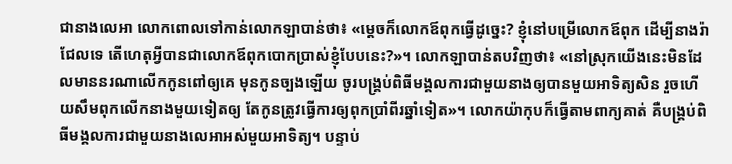ជានាងលេអា លោកពោលទៅកាន់លោកឡាបាន់ថា៖ «ម្ដេចក៏លោកឪពុកធ្វើដូច្នេះ? ខ្ញុំនៅបម្រើលោកឪពុក ដើម្បីនាងរ៉ាជែលទេ តើហេតុអ្វីបានជាលោកឪពុកបោកប្រាស់ខ្ញុំបែបនេះ?»។ លោកឡាបាន់តបវិញថា៖ «នៅស្រុកយើងនេះមិនដែលមាននរណាលើកកូនពៅឲ្យគេ មុនកូនច្បងឡើយ ចូរបង្គ្រប់ពិធីមង្គលការជាមួយនាងឲ្យបានមួយអាទិត្យសិន រួចហើយសឹមពុកលើកនាងមួយទៀតឲ្យ តែកូនត្រូវធ្វើការឲ្យពុកប្រាំពីរឆ្នាំទៀត»។ លោកយ៉ាកុបក៏ធ្វើតាមពាក្យគាត់ គឺបង្គ្រប់ពិធីមង្គលការជាមួយនាងលេអាអស់មួយអាទិត្យ។ បន្ទាប់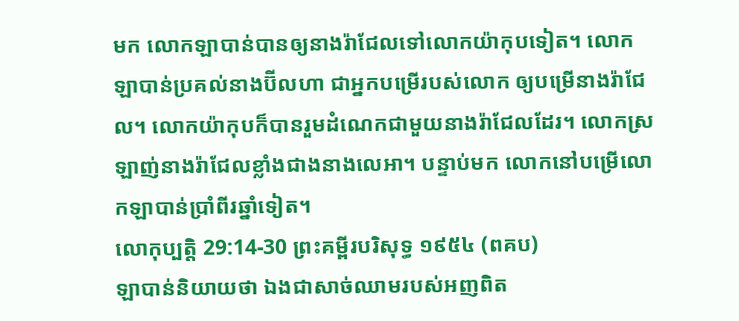មក លោកឡាបាន់បានឲ្យនាងរ៉ាជែលទៅលោកយ៉ាកុបទៀត។ លោកឡាបាន់ប្រគល់នាងប៊ីលហា ជាអ្នកបម្រើរបស់លោក ឲ្យបម្រើនាងរ៉ាជែល។ លោកយ៉ាកុបក៏បានរួមដំណេកជាមួយនាងរ៉ាជែលដែរ។ លោកស្រឡាញ់នាងរ៉ាជែលខ្លាំងជាងនាងលេអា។ បន្ទាប់មក លោកនៅបម្រើលោកឡាបាន់ប្រាំពីរឆ្នាំទៀត។
លោកុប្បត្តិ 29:14-30 ព្រះគម្ពីរបរិសុទ្ធ ១៩៥៤ (ពគប)
ឡាបាន់និយាយថា ឯងជាសាច់ឈាមរបស់អញពិត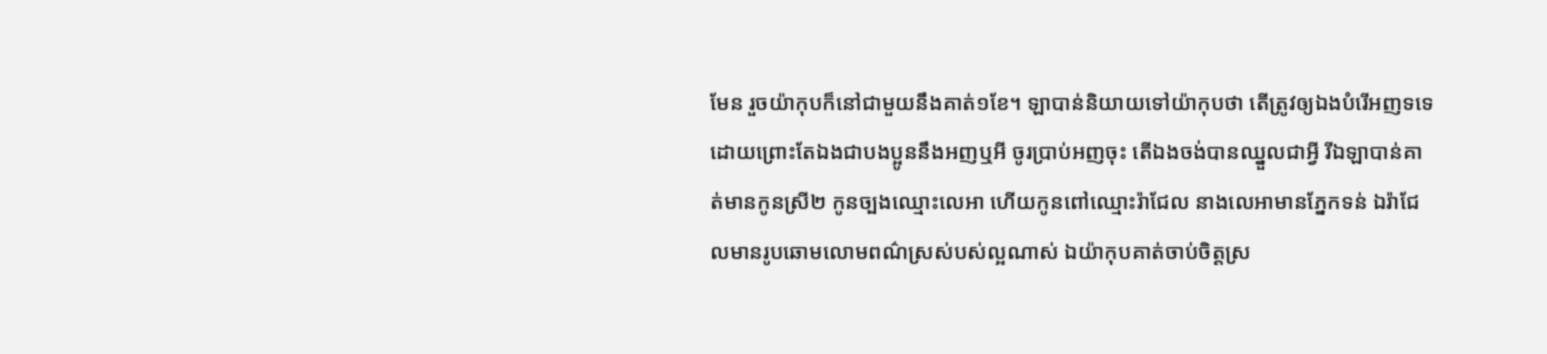មែន រួចយ៉ាកុបក៏នៅជាមួយនឹងគាត់១ខែ។ ឡាបាន់និយាយទៅយ៉ាកុបថា តើត្រូវឲ្យឯងបំរើអញទទេ ដោយព្រោះតែឯងជាបងប្អូននឹងអញឬអី ចូរប្រាប់អញចុះ តើឯងចង់បានឈ្នួលជាអ្វី រីឯឡាបាន់គាត់មានកូនស្រី២ កូនច្បងឈ្មោះលេអា ហើយកូនពៅឈ្មោះរ៉ាជែល នាងលេអាមានភ្នែកទន់ ឯរ៉ាជែលមានរូបឆោមលោមពណ៌ស្រស់បស់ល្អណាស់ ឯយ៉ាកុបគាត់ចាប់ចិត្តស្រ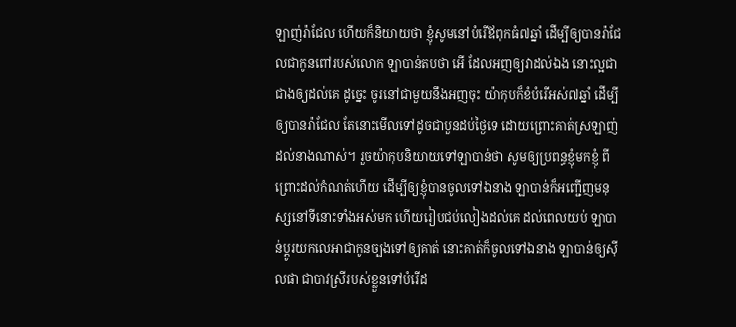ឡាញ់រ៉ាជែល ហើយក៏និយាយថា ខ្ញុំសូមនៅបំរើឪពុកធំ៧ឆ្នាំ ដើម្បីឲ្យបានរ៉ាជែលជាកូនពៅរបស់លោក ឡាបាន់តបថា អើ ដែលអញឲ្យវាដល់ឯង នោះល្អជាជាងឲ្យដល់គេ ដូច្នេះ ចូរនៅជាមួយនឹងអញចុះ យ៉ាកុបក៏ខំបំរើអស់៧ឆ្នាំ ដើម្បីឲ្យបានរ៉ាជែល តែនោះមើលទៅដូចជាបួនដប់ថ្ងៃទេ ដោយព្រោះគាត់ស្រឡាញ់ដល់នាងណាស់។ រួចយ៉ាកុបនិយាយទៅឡាបាន់ថា សូមឲ្យប្រពន្ធខ្ញុំមកខ្ញុំ ពីព្រោះដល់កំណត់ហើយ ដើម្បីឲ្យខ្ញុំបានចូលទៅឯនាង ឡាបាន់ក៏អញ្ជើញមនុស្សនៅទីនោះទាំងអស់មក ហើយរៀបជប់លៀងដល់គេ ដល់ពេលយប់ ឡាបាន់ប្តូរយកលេអាជាកូនច្បងទៅឲ្យគាត់ នោះគាត់ក៏ចូលទៅឯនាង ឡាបាន់ឲ្យស៊ីលផា ជាបាវស្រីរបស់ខ្លួនទៅបំរើដ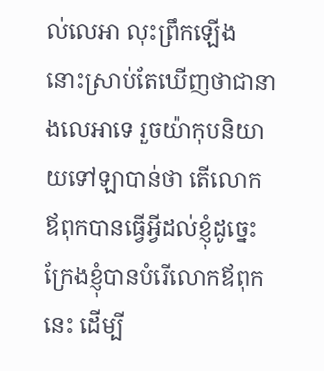ល់លេអា លុះព្រឹកឡើង នោះស្រាប់តែឃើញថាជានាងលេអាទេ រួចយ៉ាកុបនិយាយទៅឡាបាន់ថា តើលោកឪពុកបានធ្វើអ្វីដល់ខ្ញុំដូច្នេះ ក្រែងខ្ញុំបានបំរើលោកឪពុកនេះ ដើម្បី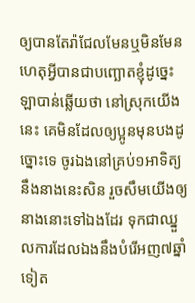ឲ្យបានតែរ៉ាជែលមែនឬមិនមែន ហេតុអ្វីបានជាបញ្ឆោតខ្ញុំដូច្នេះ ឡាបាន់ឆ្លើយថា នៅស្រុកយើងនេះ គេមិនដែលឲ្យប្អូនមុនបងដូច្នោះទេ ចូរឯងនៅគ្រប់១អាទិត្យនឹងនាងនេះសិន រួចសឹមយើងឲ្យនាងនោះទៅឯងដែរ ទុកជាឈ្នួលការដែលឯងនឹងបំរើអញ៧ឆ្នាំទៀត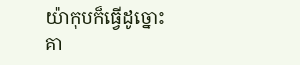យ៉ាកុបក៏ធ្វើដូច្នោះ គា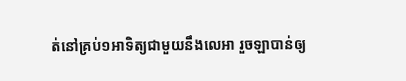ត់នៅគ្រប់១អាទិត្យជាមួយនឹងលេអា រួចឡាបាន់ឲ្យ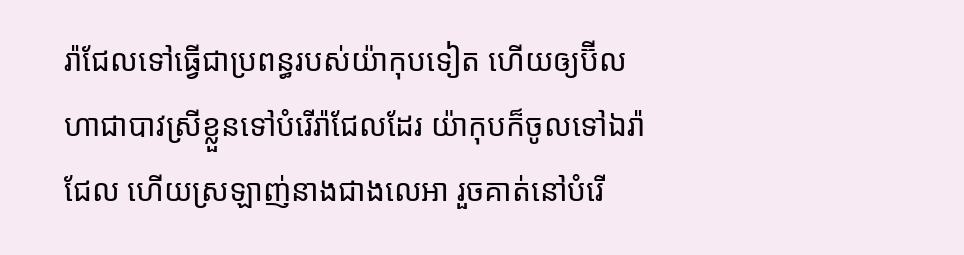រ៉ាជែលទៅធ្វើជាប្រពន្ធរបស់យ៉ាកុបទៀត ហើយឲ្យប៊ីលហាជាបាវស្រីខ្លួនទៅបំរើរ៉ាជែលដែរ យ៉ាកុបក៏ចូលទៅឯរ៉ាជែល ហើយស្រឡាញ់នាងជាងលេអា រួចគាត់នៅបំរើ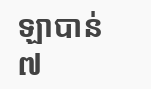ឡាបាន់៧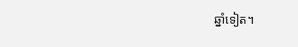ឆ្នាំទៀត។